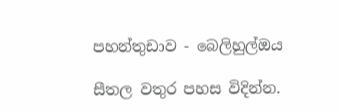පහන්තුඩාව - බෙලිහුල්ඔය

සීතල වතුර පහස විදින්න.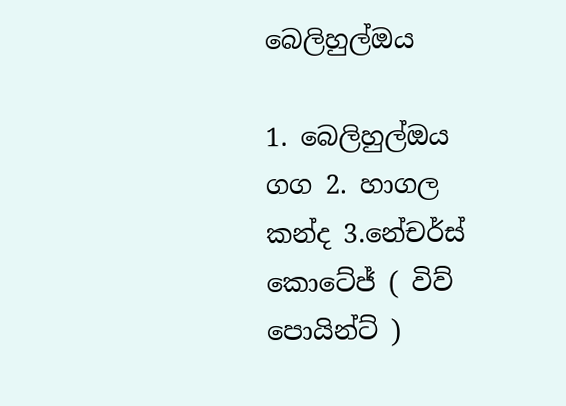බෙලිහුල්ඔය

1. බෙලිහුල්ඔය ගග 2. හාගල කන්ද 3.නේචර්ස් කොටේජ් ( විව් පොයින්ට් )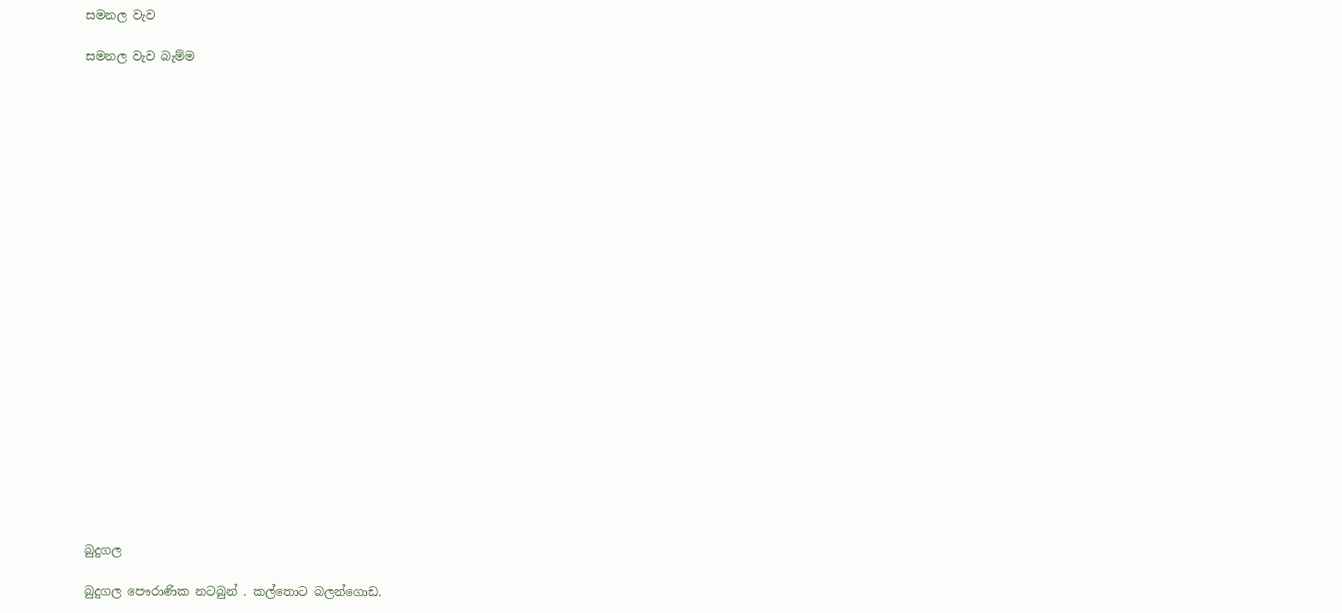සමනල වැව

සමනල වැව බැම්ම























බුදුගල

බුදුගල පෞරාණික නටබුන් . කල්තොට බලන්ගොඩ.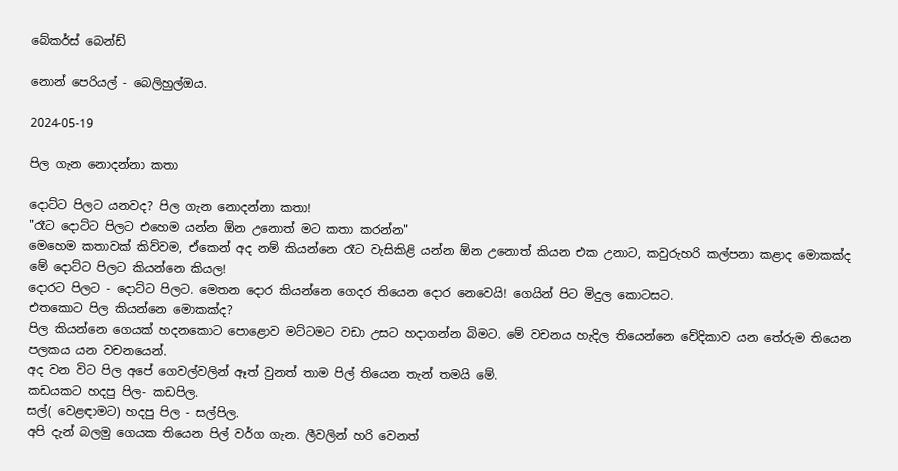බේකර්ස් බෙන්ඩ්

නොන් පෙරියල් - බෙලිහුල්ඔය.

2024-05-19

පිල ගැන නොදන්නා කතා

දොට්ට පිලට යනවද? පිල ගැන නොදන්නා කතා!
"රෑට දොට්ට පිලට එහෙම යන්න ඕන උනොත් මට කතා කරන්න"
මෙහෙම කතාවක් කිව්වම, ඒකෙන් අද නම් කියන්නෙ රෑට වැසිකිළි යන්න ඕන උනොත් කියන එක උනාට, කවුරුහරි කල්පනා කළාද මොකක්ද මේ දොට්ට පිලට කියන්නෙ කියල!
දොරට පිලට - දොට්ට පිලට. මෙතන දොර කියන්නෙ ගෙදර තියෙන දොර නෙවෙයි! ගෙයින් පිට මිදුල කොටසට.
එතකොට පිල කියන්නෙ මොකක්ද?
පිල කියන්නෙ ගෙයක් හදනකොට පොළොව මට්ටමට වඩා උසට හදාගන්න බිමට. මේ වචනය හැදිල තියෙන්නෙ වේදිකාව යන තේරුම තියෙන පලකය යන වචනයෙන්.
අද වන විට පිල අපේ ගෙවල්වලින් ඈත් වුනත් තාම පිල් තියෙන තැන් තමයි මේ.
කඩයකට හදපු පිල- කඩපිල.
සල්( වෙළඳාමට) හදපු පිල - සල්පිල.
අපි දැන් බලමු ගෙයක තියෙන පිල් වර්ග ගැන. ලීවලින් හරි වෙනත්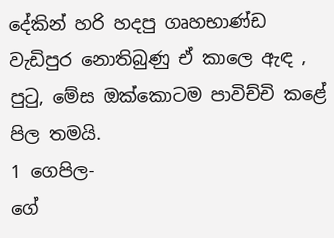දේකින් හරි හදපු ගෘහභාණ්ඩ වැඩිපුර නොතිබුණු ඒ කාලෙ ඇඳ , පුටු, මේස ඔක්කොටම පාවිච්චි කළේ පිල තමයි.
1 ගෙපිල-
ගේ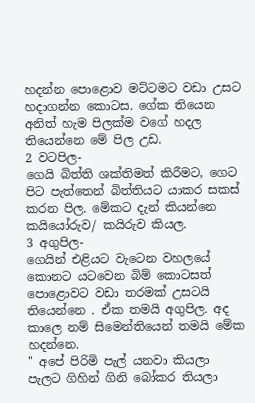හදන්න පොළොව මට්ටමට වඩා උසට හදාගන්න කොටස. ගේක තියෙන අනිත් හැම පිලක්ම වගේ හදල තියෙන්නෙ මේ පිල උඩ.
2 වටපිල-
ගෙයි බිත්ති ශක්තිමත් කිරීමට, ගෙට පිට පැත්තෙන් බිත්තියට යාකර සකස් කරන පිල. මේකට දැන් කියන්නෙ කයියෝරුව/ කයිරුව කියල.
3 අගුපිල-
ගෙයින් එළියට වැටෙන වහලයේ කොනට යටවෙන බිම් කොටසත් පොළොවට වඩා තරමක් උසටයි තියෙන්නෙ . ඒක තමයි අගුපිල. අද කාලෙ නම් සිමෙන්තියෙන් තමයි මේක හදන්නෙ.
" අපේ පිරිමි පැල් යනවා කියලා
පැලට ගිහින් ගිනි බෝකර තියලා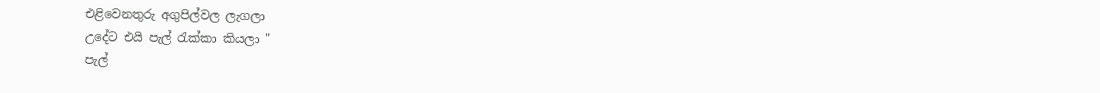එළිවෙනතුරු අගුපිල්වල ලැගලා
උදේට එයි පැල් රැක්කා කියලා "
පැල්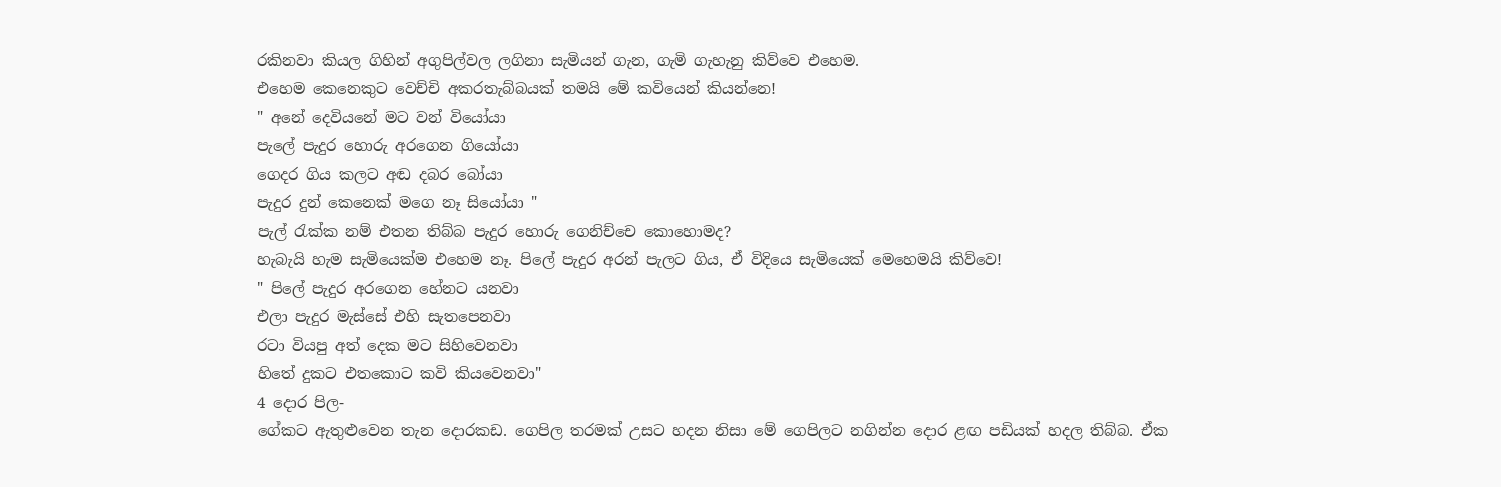රකිනවා කියල ගිහින් අගුපිල්වල ලගිනා සැමියන් ගැන, ගැමි ගැහැනු කිව්වෙ එහෙම.
එහෙම කෙනෙකුට වෙච්චි අකරතැබ්බයක් තමයි මේ කවියෙන් කියන්නෙ!
" අනේ දෙවියනේ මට වන් වියෝයා
පැලේ පැදුර හොරු අරගෙන ගියෝයා
ගෙදර ගිය කලට අඬ දබර බෝයා
පැදුර දුන් කෙනෙක් මගෙ නෑ සියෝයා "
පැල් රැක්ක නම් එතන තිබ්බ පැදුර හොරු ගෙනිච්චෙ කොහොමද?
හැබැයි හැම සැමියෙක්ම එහෙම නෑ. පිලේ පැදුර අරන් පැලට ගිය, ඒ විදියෙ සැමියෙක් මෙහෙමයි කිව්වෙ!
" පිලේ පැදුර අරගෙන හේනට යනවා
එලා පැදුර මැස්සේ එහි සැතපෙනවා
රටා වියපු අත් දෙක මට සිහිවෙනවා
හිතේ දුකට එතකොට කවි කියවෙනවා"
4 දොර පිල-
ගේකට ඇතුළුවෙන තැන දොරකඩ. ගෙපිල තරමක් උසට හදන නිසා මේ ගෙපිලට නගින්න දොර ළඟ පඩියක් හදල තිබ්බ. ඒක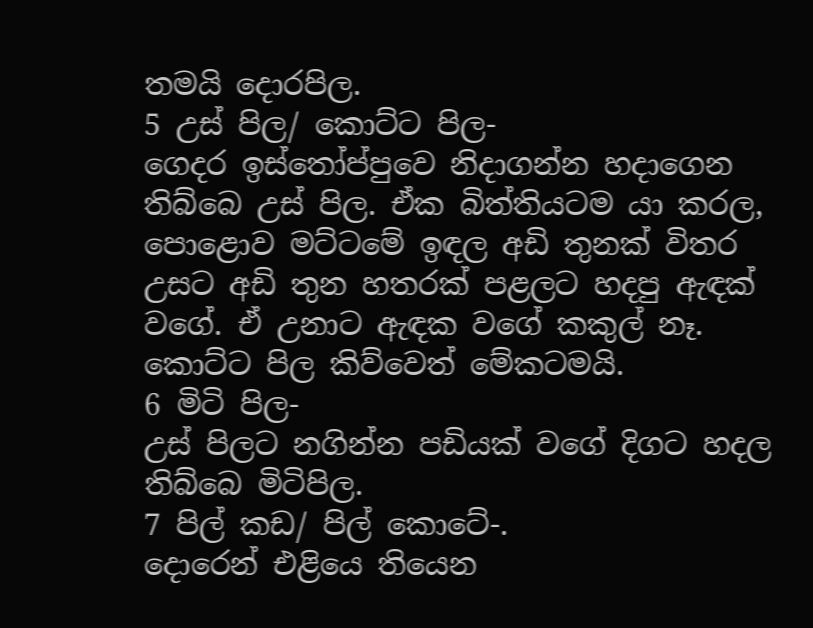තමයි දොරපිල.
5 උස් පිල/ කොට්ට පිල-
ගෙදර ඉස්තෝප්පුවෙ නිදාගන්න හදාගෙන තිබ්බෙ උස් පිල. ඒක බිත්තියටම යා කරල, පොළොව මට්ටමේ ඉඳල අඩි තුනක් විතර උසට අඩි තුන හතරක් පළලට හදපු ඇඳක් වගේ. ඒ උනාට ඇඳක වගේ කකුල් නෑ. කොට්ට පිල කිව්වෙත් මේකටමයි.
6 මිටි පිල-
උස් පිලට නගින්න පඩියක් වගේ දිගට හදල තිබ්බෙ මිටිපිල.
7 පිල් කඩ/ පිල් කොටේ-.
දොරෙන් එළියෙ තියෙන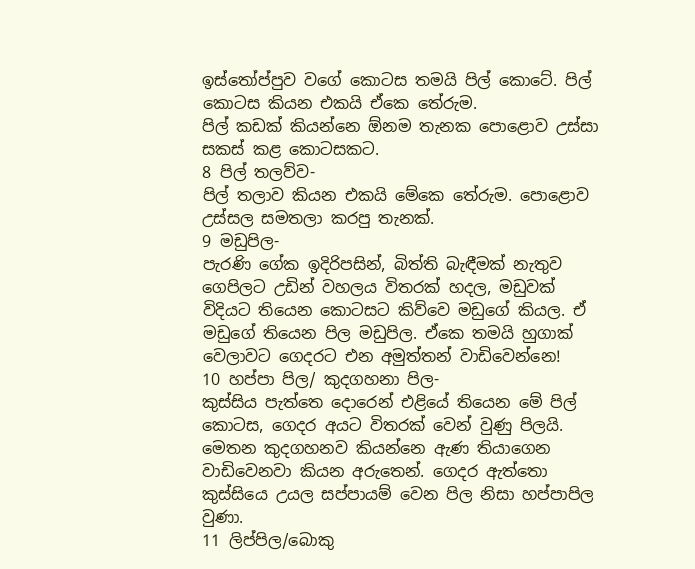ඉස්තෝප්පුව වගේ කොටස තමයි පිල් කොටේ. පිල් කොටස කියන එකයි ඒකෙ තේරුම.
පිල් කඩක් කියන්නෙ ඕනම තැනක පොළොව උස්සා සකස් කළ කොටසකට.
8 පිල් තලව්ව-
පිල් තලාව කියන එකයි මේකෙ තේරුම. පොළොව උස්සල සමතලා කරපු තැනක්.
9 මඩුපිල-
පැරණි ගේක ඉදිරිපසින්, බිත්ති බැඳීමක් නැතුව ගෙපිලට උඩින් වහලය විතරක් හදල, මඩුවක් විදියට තියෙන කොටසට කිව්වෙ මඩුගේ කියල. ඒ මඩුගේ තියෙන පිල මඩුපිල. ඒකෙ තමයි හුගාක් වෙලාවට ගෙදරට එන අමුත්තන් වාඩිවෙන්නෙ!
10 හප්පා පිල/ කුදගහනා පිල-
කුස්සිය පැත්තෙ දොරෙන් එළියේ තියෙන මේ පිල් කොටස, ගෙදර අයට විතරක් වෙන් වුණු පිලයි. මෙතන කුදගහනව කියන්නෙ ඇණ තියාගෙන වාඩිවෙනවා කියන අරුතෙන්. ගෙදර ඇත්තො කුස්සියෙ උයල සප්පායම් වෙන පිල නිසා හප්පාපිල වුණා.
11 ලිප්පිල/බොකු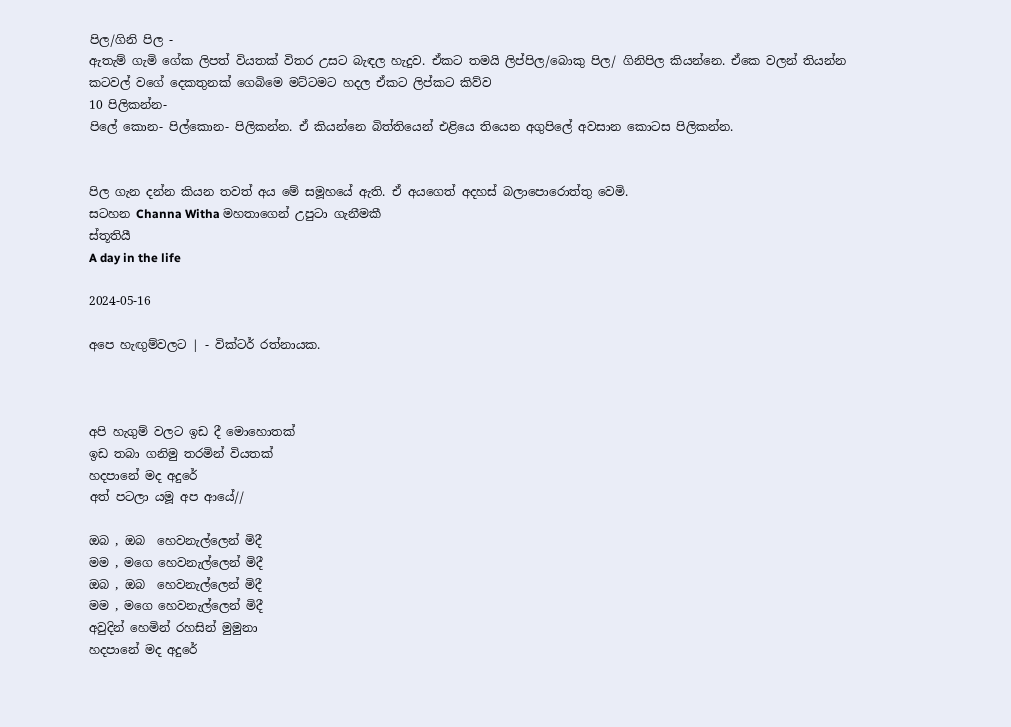පිල/ගිනි පිල -
ඇතැම් ගැමි ගේක ලිපත් වියතක් විතර උසට බැඳල හැදුව. ඒකට තමයි ලිප්පිල/බොකු පිල/ ගිනිපිල කියන්නෙ. ඒකෙ වලන් තියන්න කටවල් වගේ දෙකතුනක් ගෙබිමෙ මට්ටමට හදල ඒකට ලිප්කට කිව්ව
10 පිලිකන්න-
පිලේ කොන- පිල්කොන- පිලිකන්න. ඒ කියන්නෙ බිත්තියෙන් එළියෙ තියෙන අගුපිලේ අවසාන කොටස පිලිකන්න.


පිල ගැන දන්න කියන තවත් අය මේ සමූහයේ ඇති. ඒ අයගෙත් අදහස් බලාපොරොත්තු වෙමි.
සටහන Channa Witha මහතාගෙන් උපුටා ගැනීමකී
ස්තූතියී
A day in the life

2024-05-16

අපෙ හැඟුම්වලට | - වික්ටර් රත්නායක.



අපි හැගුම් වලට ඉඩ දී මොහොතක්
ඉඩ තබා ගනිමු තරමින් වියතක්
හදපානේ මද අදුරේ
අත් පටලා යමූ අප ආයේ//

ඔබ , ඔබ  හෙවනැල්ලෙන් මිදී
මම , මගෙ හෙවනැල්ලෙන් මිදී
ඔබ , ඔබ  හෙවනැල්ලෙන් මිදී
මම , මගෙ හෙවනැල්ලෙන් මිදී
අවුදින් හෙමින් රහසින් මුමුනා
හදපානේ මද අදුරේ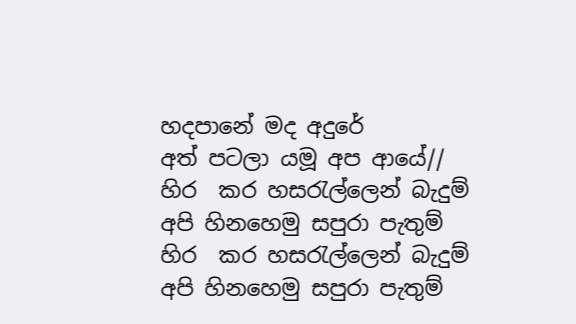හදපානේ මද අදුරේ
අත් පටලා යමූ අප ආයේ//
හිර  කර හසරැල්ලෙන් බැදුම්
අපි හිනහෙමු සපුරා පැතුම්
හිර  කර හසරැල්ලෙන් බැදුම්
අපි හිනහෙමු සපුරා පැතුම්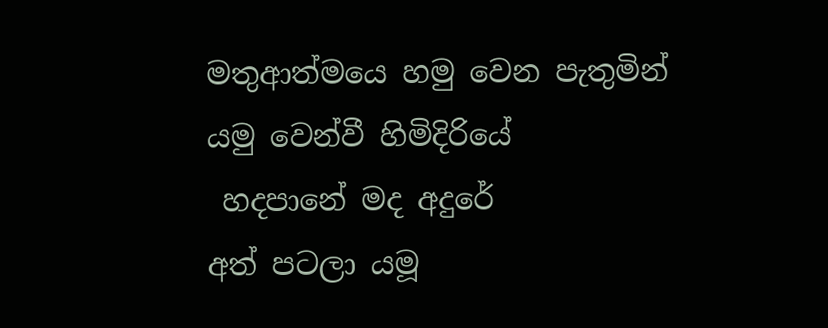මතුආත්මයෙ හමු වෙන පැතුමින්
යමු වෙන්වී හිමිදිරියේ
 හදපානේ මද අදුරේ
අත් පටලා යමූ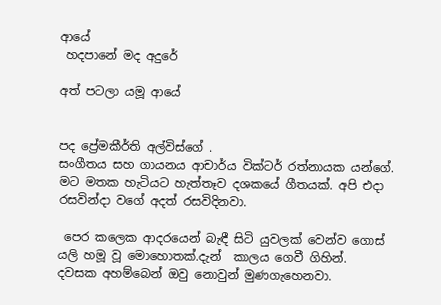ආයේ
 හදපානේ මද අදුරේ

අත් පටලා යමූ ආයේ


පද ප්‍රේමකීර්ති අල්විස්ගේ .
සංගීතය සහ ගායනය ආචාර්ය වික්ටර් රත්නායක යන්ගේ.
මට මතක හැටියට හැත්තෑව දශකයේ ගීතයක්. අපි එදා රසවින්දා වගේ අදත් රසවිදිනවා.

 පෙර කලෙක ආදරයෙන් බැඳී සිටි යුවලක් වෙන්ව ගොස් යලි හමූ වූ මොහොතක්.දැන්  කාලය ගෙවී ගිහින්.
දවසක අහම්බෙන් ඔවු නොවුන් මුණගැහෙනවා.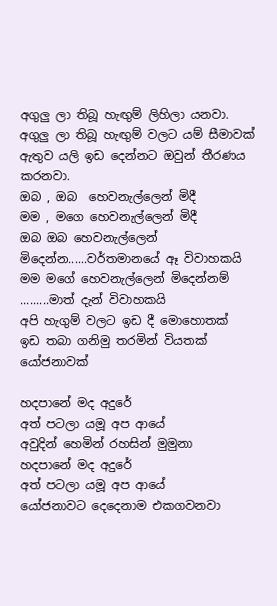අගුලු ලා තිබූ හැඟුම් ලිහිලා යනවා.
අගුලු ලා තිබූ හැඟුම් වලට යම් සීමාවක් ඇතුව යලි ඉඩ දෙන්නට ඔවුන් තීරණය කරනවා.
ඔබ , ඔබ  හෙවනැල්ලෙන් මිදී
මම , මගෙ හෙවනැල්ලෙන් මිදී
ඔබ ඔබ හෙවනැල්ලෙන් මිදෙන්න......වර්තමානයේ ඈ විවාහකයි
මම මගේ හෙවනැල්ලෙන් මිදෙන්නම් .........මාත් දැන් විවාහකයි
අපි හැගුම් වලට ඉඩ දී මොහොතක්
ඉඩ තබා ගනිමු තරමින් වියතක්
යෝජනාවක්

හදපානේ මද අදුරේ
අත් පටලා යමූ අප ආයේ
අවුදින් හෙමින් රහසින් මුමුනා
හදපානේ මද අදුරේ
අත් පටලා යමූ අප ආයේ
යෝජනාවට දෙදෙනාම එකගවනවා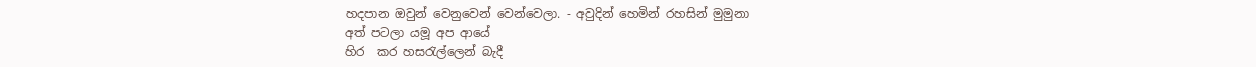හදපාන ඔවුන් වෙනුවෙන් වෙන්වෙලා. - අවුදින් හෙමින් රහසින් මුමුනා
අත් පටලා යමූ අප ආයේ
හිර  කර හසරැල්ලෙන් බැදී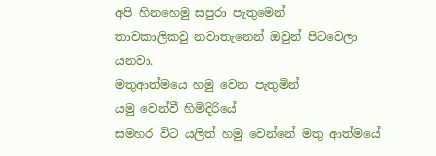අපි හිනහෙමු සපුරා පැතුමෙන්
තාවකාලිකවු නවාතැනෙන් ඔවුන් පිටවෙලා  යනවා.
මතුආත්මයෙ හමු වෙන පැතුමින්
යමු වෙන්වී හිමිදිරියේ
සමහර විට යලිත් හමු වෙන්නේ මතු ආත්මයේ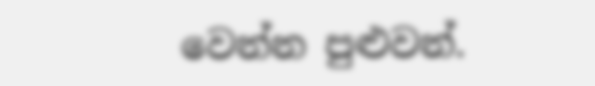වෙන්න පුළුවන්.